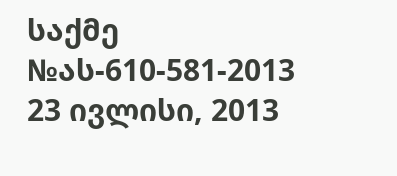საქმე №ას-610-581-2013 23 ივლისი, 2013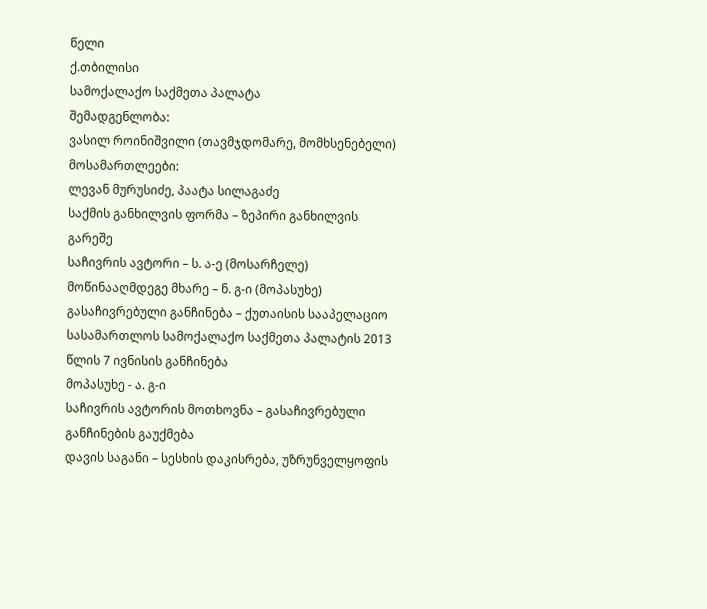წელი
ქ.თბილისი
სამოქალაქო საქმეთა პალატა
შემადგენლობა:
ვასილ როინიშვილი (თავმჯდომარე, მომხსენებელი)
მოსამართლეები:
ლევან მურუსიძე, პაატა სილაგაძე
საქმის განხილვის ფორმა – ზეპირი განხილვის გარეშე
საჩივრის ავტორი – ს. ა-ე (მოსარჩელე)
მოწინააღმდეგე მხარე – ნ. გ-ი (მოპასუხე)
გასაჩივრებული განჩინება – ქუთაისის სააპელაციო სასამართლოს სამოქალაქო საქმეთა პალატის 2013 წლის 7 ივნისის განჩინება
მოპასუხე - ა. გ-ი
საჩივრის ავტორის მოთხოვნა – გასაჩივრებული განჩინების გაუქმება
დავის საგანი – სესხის დაკისრება, უზრუნველყოფის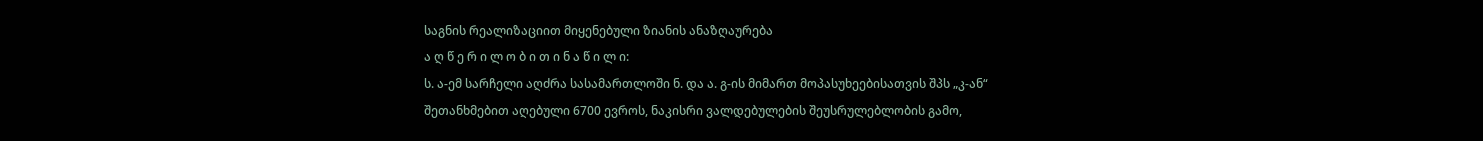საგნის რეალიზაციით მიყენებული ზიანის ანაზღაურება
ა ღ წ ე რ ი ლ ო ბ ი თ ი ნ ა წ ი ლ ი:
ს. ა-ემ სარჩელი აღძრა სასამართლოში ნ. და ა. გ-ის მიმართ მოპასუხეებისათვის შპს „კ-ან“ შეთანხმებით აღებული 6700 ევროს, ნაკისრი ვალდებულების შეუსრულებლობის გამო,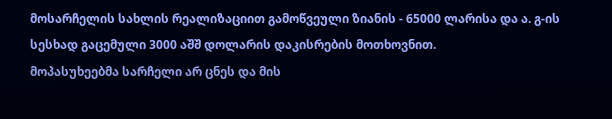მოსარჩელის სახლის რეალიზაციით გამოწვეული ზიანის - 65000 ლარისა და ა. გ-ის სესხად გაცემული 3000 აშშ დოლარის დაკისრების მოთხოვნით.
მოპასუხეებმა სარჩელი არ ცნეს და მის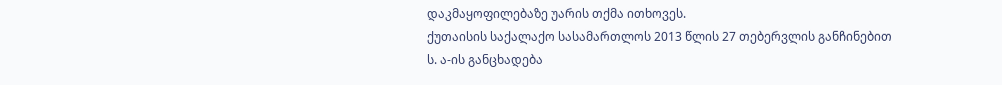დაკმაყოფილებაზე უარის თქმა ითხოვეს.
ქუთაისის საქალაქო სასამართლოს 2013 წლის 27 თებერვლის განჩინებით ს. ა-ის განცხადება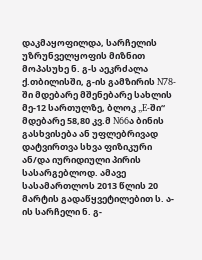დაკმაყოფილდა, სარჩელის უზრუნველყოფის მიზნით მოპასუხე ნ. გ-ს აეკრძალა ქ.თბილისში, გ-ის გამზირის N78-ში მდებარე მშენებარე სახლის მე-12 სართულზე, ბლოკ „E-ში“ მდებარე 58,80 კვ.მ N66ა ბინის გასხვისება ან უფლებრივად დატვირთვა სხვა ფიზიკური ან/და იურიდიული პირის სასარგებლოდ. ამავე სასამართლოს 2013 წლის 20 მარტის გადაწყვეტილებით ს. ა-ის სარჩელი ნ. გ-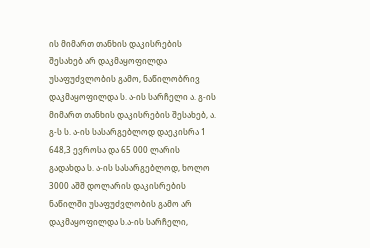ის მიმართ თანხის დაკისრების შესახებ არ დაკმაყოფილდა უსაფუძვლობის გამო, ნაწილობრივ დაკმაყოფილდა ს. ა-ის სარჩელი ა. გ-ის მიმართ თანხის დაკისრების შესახებ, ა. გ-ს ს. ა-ის სასარგებლოდ დაეკისრა 1 648,3 ევროსა და 65 000 ლარის გადახდა ს. ა-ის სასარგებლოდ, ხოლო 3000 აშშ დოლარის დაკისრების ნაწილში უსაფუძვლობის გამო არ დაკმაყოფილდა ს.ა-ის სარჩელი,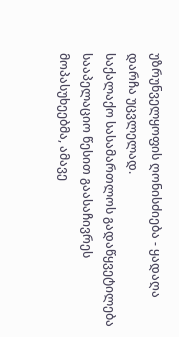უზრუნველყოფის ღონისძიება - ყადაღა დარჩა უცვლელად.
საქალაქო სასამართლოს გადაწყვეტილება სააპელაციო წესით გაასაჩივრეს მოპასუხეებმა, ამავე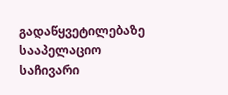გადაწყვეტილებაზე სააპელაციო საჩივარი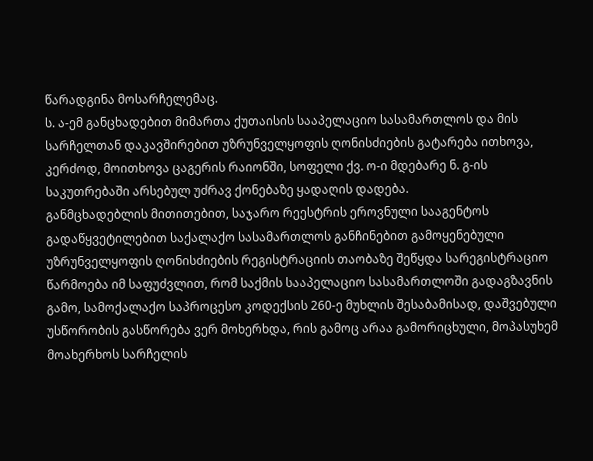წარადგინა მოსარჩელემაც.
ს. ა-ემ განცხადებით მიმართა ქუთაისის სააპელაციო სასამართლოს და მის სარჩელთან დაკავშირებით უზრუნველყოფის ღონისძიების გატარება ითხოვა, კერძოდ, მოითხოვა ცაგერის რაიონში, სოფელი ქვ. ო-ი მდებარე ნ. გ-ის საკუთრებაში არსებულ უძრავ ქონებაზე ყადაღის დადება.
განმცხადებლის მითითებით, საჯარო რეესტრის ეროვნული სააგენტოს გადაწყვეტილებით საქალაქო სასამართლოს განჩინებით გამოყენებული უზრუნველყოფის ღონისძიების რეგისტრაციის თაობაზე შეწყდა სარეგისტრაციო წარმოება იმ საფუძვლით, რომ საქმის სააპელაციო სასამართლოში გადაგზავნის გამო, სამოქალაქო საპროცესო კოდექსის 260-ე მუხლის შესაბამისად, დაშვებული უსწორობის გასწორება ვერ მოხერხდა, რის გამოც არაა გამორიცხული, მოპასუხემ მოახერხოს სარჩელის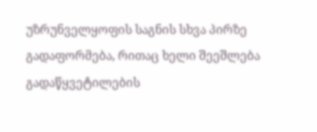უზრუნველყოფის საგნის სხვა პირზე გადაფორმება, რითაც ხელი შეეშლება გადაწყვეტილების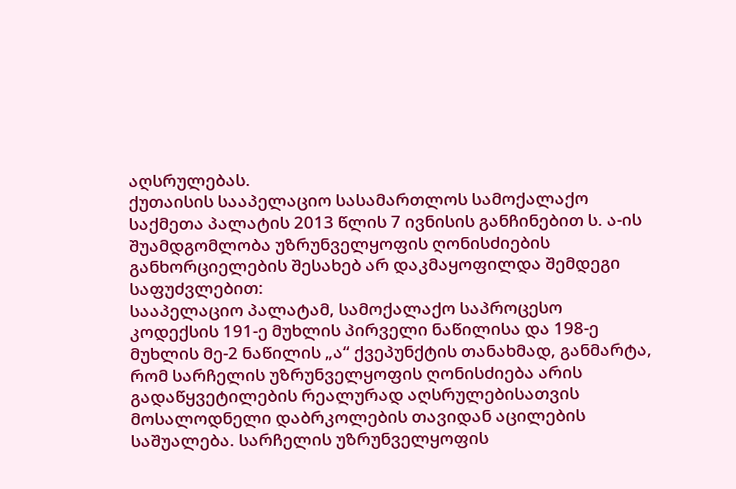აღსრულებას.
ქუთაისის სააპელაციო სასამართლოს სამოქალაქო საქმეთა პალატის 2013 წლის 7 ივნისის განჩინებით ს. ა-ის შუამდგომლობა უზრუნველყოფის ღონისძიების განხორციელების შესახებ არ დაკმაყოფილდა შემდეგი საფუძვლებით:
სააპელაციო პალატამ, სამოქალაქო საპროცესო კოდექსის 191-ე მუხლის პირველი ნაწილისა და 198-ე მუხლის მე-2 ნაწილის „ა“ ქვეპუნქტის თანახმად, განმარტა, რომ სარჩელის უზრუნველყოფის ღონისძიება არის გადაწყვეტილების რეალურად აღსრულებისათვის მოსალოდნელი დაბრკოლების თავიდან აცილების საშუალება. სარჩელის უზრუნველყოფის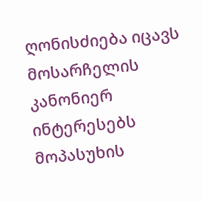ღონისძიება იცავს მოსარჩელის კანონიერ ინტერესებს მოპასუხის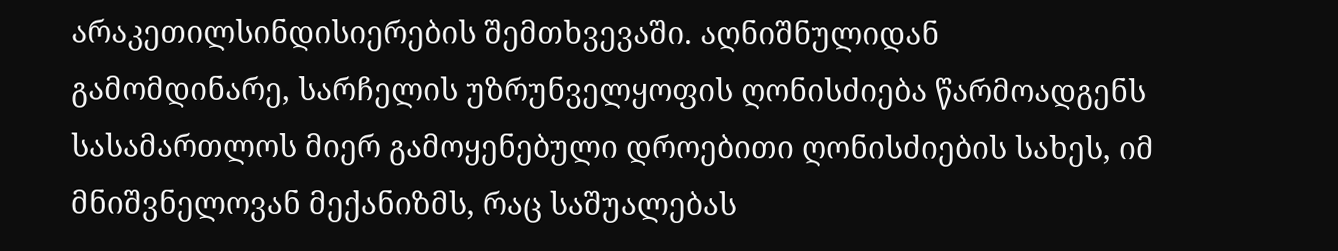არაკეთილსინდისიერების შემთხვევაში. აღნიშნულიდან გამომდინარე, სარჩელის უზრუნველყოფის ღონისძიება წარმოადგენს სასამართლოს მიერ გამოყენებული დროებითი ღონისძიების სახეს, იმ მნიშვნელოვან მექანიზმს, რაც საშუალებას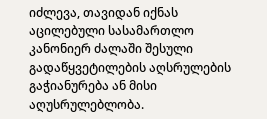იძლევა, თავიდან იქნას აცილებული სასამართლო კანონიერ ძალაში შესული გადაწყვეტილების აღსრულების გაჭიანურება ან მისი აღუსრულებლობა.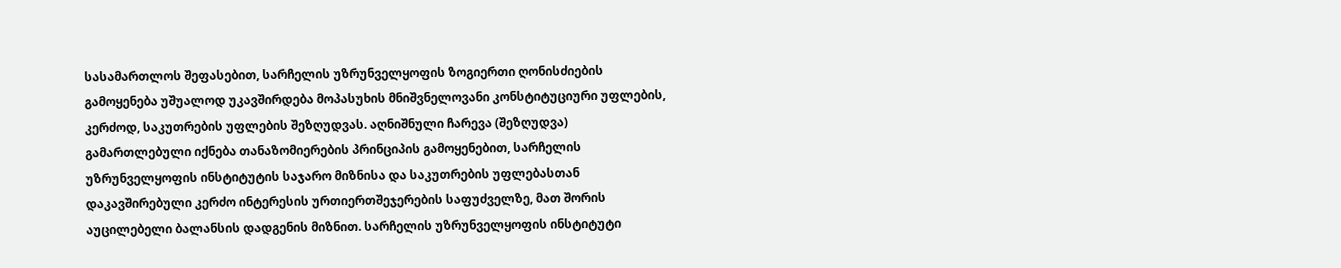სასამართლოს შეფასებით, სარჩელის უზრუნველყოფის ზოგიერთი ღონისძიების გამოყენება უშუალოდ უკავშირდება მოპასუხის მნიშვნელოვანი კონსტიტუციური უფლების, კერძოდ, საკუთრების უფლების შეზღუდვას. აღნიშნული ჩარევა (შეზღუდვა) გამართლებული იქნება თანაზომიერების პრინციპის გამოყენებით, სარჩელის უზრუნველყოფის ინსტიტუტის საჯარო მიზნისა და საკუთრების უფლებასთან დაკავშირებული კერძო ინტერესის ურთიერთშეჯერების საფუძველზე, მათ შორის აუცილებელი ბალანსის დადგენის მიზნით. სარჩელის უზრუნველყოფის ინსტიტუტი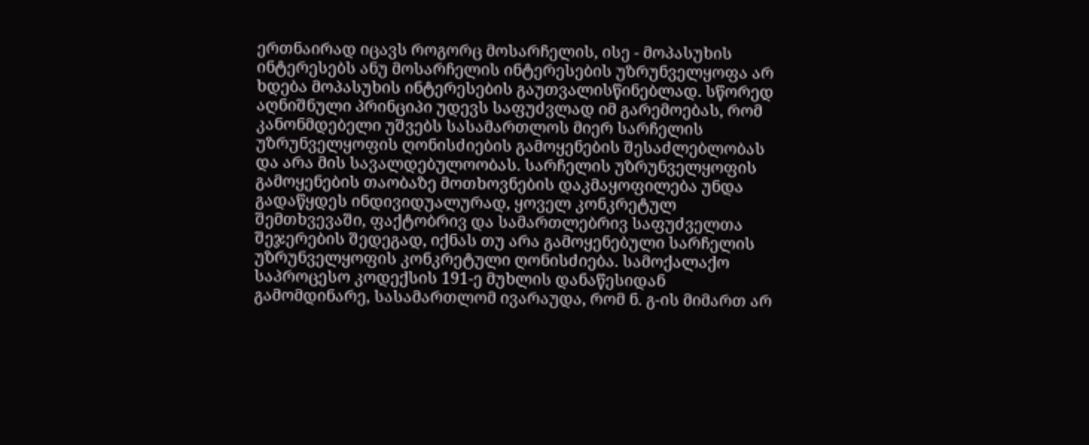ერთნაირად იცავს როგორც მოსარჩელის, ისე - მოპასუხის ინტერესებს ანუ მოსარჩელის ინტერესების უზრუნველყოფა არ ხდება მოპასუხის ინტერესების გაუთვალისწინებლად. სწორედ აღნიშნული პრინციპი უდევს საფუძვლად იმ გარემოებას, რომ კანონმდებელი უშვებს სასამართლოს მიერ სარჩელის უზრუნველყოფის ღონისძიების გამოყენების შესაძლებლობას და არა მის სავალდებულოობას. სარჩელის უზრუნველყოფის გამოყენების თაობაზე მოთხოვნების დაკმაყოფილება უნდა გადაწყდეს ინდივიდუალურად, ყოველ კონკრეტულ შემთხვევაში, ფაქტობრივ და სამართლებრივ საფუძველთა შეჯერების შედეგად, იქნას თუ არა გამოყენებული სარჩელის უზრუნველყოფის კონკრეტული ღონისძიება. სამოქალაქო საპროცესო კოდექსის 191-ე მუხლის დანაწესიდან გამომდინარე, სასამართლომ ივარაუდა, რომ ნ. გ-ის მიმართ არ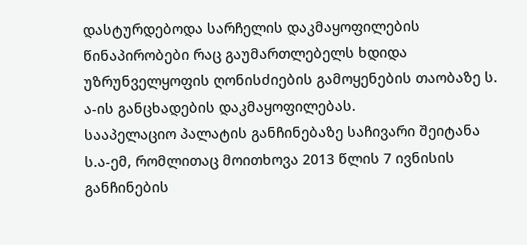დასტურდებოდა სარჩელის დაკმაყოფილების წინაპირობები რაც გაუმართლებელს ხდიდა უზრუნველყოფის ღონისძიების გამოყენების თაობაზე ს. ა-ის განცხადების დაკმაყოფილებას.
სააპელაციო პალატის განჩინებაზე საჩივარი შეიტანა ს.ა-ემ, რომლითაც მოითხოვა 2013 წლის 7 ივნისის განჩინების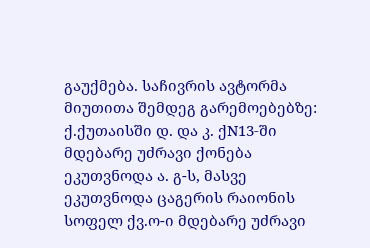გაუქმება. საჩივრის ავტორმა მიუთითა შემდეგ გარემოებებზე:
ქ.ქუთაისში დ. და კ. ქN13-ში მდებარე უძრავი ქონება ეკუთვნოდა ა. გ-ს, მასვე ეკუთვნოდა ცაგერის რაიონის სოფელ ქვ.ო-ი მდებარე უძრავი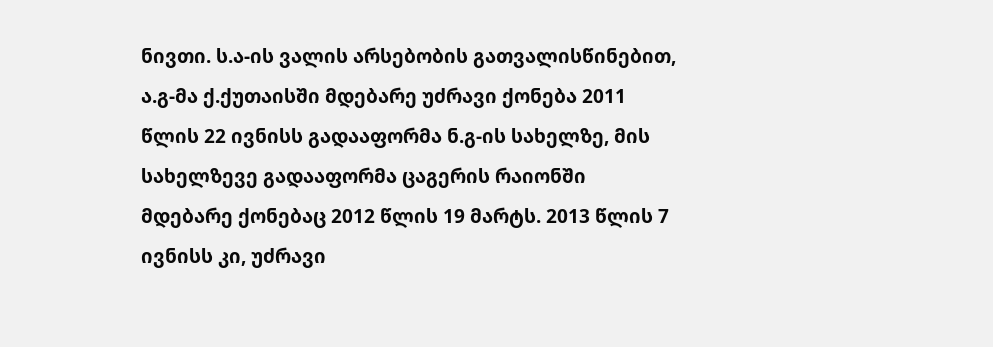ნივთი. ს.ა-ის ვალის არსებობის გათვალისწინებით, ა.გ-მა ქ.ქუთაისში მდებარე უძრავი ქონება 2011 წლის 22 ივნისს გადააფორმა ნ.გ-ის სახელზე, მის სახელზევე გადააფორმა ცაგერის რაიონში მდებარე ქონებაც 2012 წლის 19 მარტს. 2013 წლის 7 ივნისს კი, უძრავი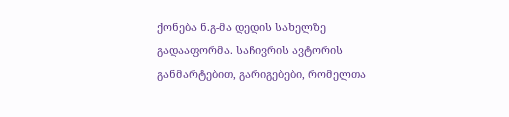ქონება ნ.გ-მა დედის სახელზე გადააფორმა. საჩივრის ავტორის განმარტებით, გარიგებები, რომელთა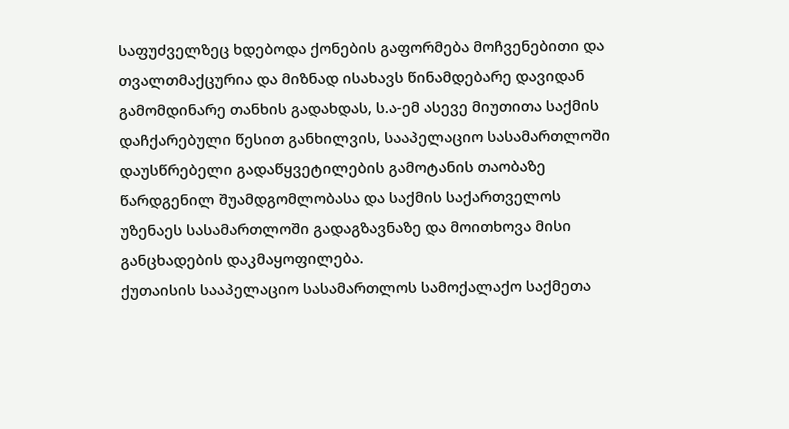საფუძველზეც ხდებოდა ქონების გაფორმება მოჩვენებითი და თვალთმაქცურია და მიზნად ისახავს წინამდებარე დავიდან გამომდინარე თანხის გადახდას, ს.ა-ემ ასევე მიუთითა საქმის დაჩქარებული წესით განხილვის, სააპელაციო სასამართლოში დაუსწრებელი გადაწყვეტილების გამოტანის თაობაზე წარდგენილ შუამდგომლობასა და საქმის საქართველოს უზენაეს სასამართლოში გადაგზავნაზე და მოითხოვა მისი განცხადების დაკმაყოფილება.
ქუთაისის სააპელაციო სასამართლოს სამოქალაქო საქმეთა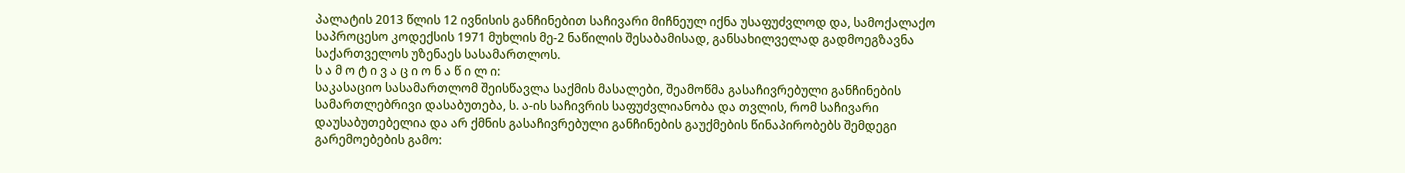პალატის 2013 წლის 12 ივნისის განჩინებით საჩივარი მიჩნეულ იქნა უსაფუძვლოდ და, სამოქალაქო საპროცესო კოდექსის 1971 მუხლის მე-2 ნაწილის შესაბამისად, განსახილველად გადმოეგზავნა საქართველოს უზენაეს სასამართლოს.
ს ა მ ო ტ ი ვ ა ც ი ო ნ ა წ ი ლ ი:
საკასაციო სასამართლომ შეისწავლა საქმის მასალები, შეამოწმა გასაჩივრებული განჩინების სამართლებრივი დასაბუთება, ს. ა-ის საჩივრის საფუძვლიანობა და თვლის, რომ საჩივარი დაუსაბუთებელია და არ ქმნის გასაჩივრებული განჩინების გაუქმების წინაპირობებს შემდეგი გარემოებების გამო: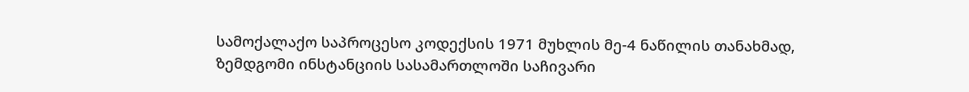სამოქალაქო საპროცესო კოდექსის 1971 მუხლის მე-4 ნაწილის თანახმად, ზემდგომი ინსტანციის სასამართლოში საჩივარი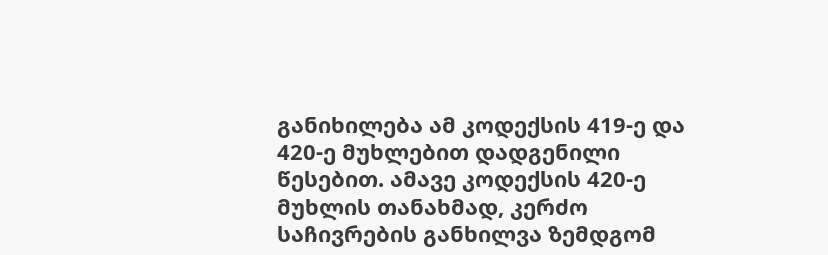განიხილება ამ კოდექსის 419-ე და 420-ე მუხლებით დადგენილი წესებით. ამავე კოდექსის 420-ე მუხლის თანახმად, კერძო საჩივრების განხილვა ზემდგომ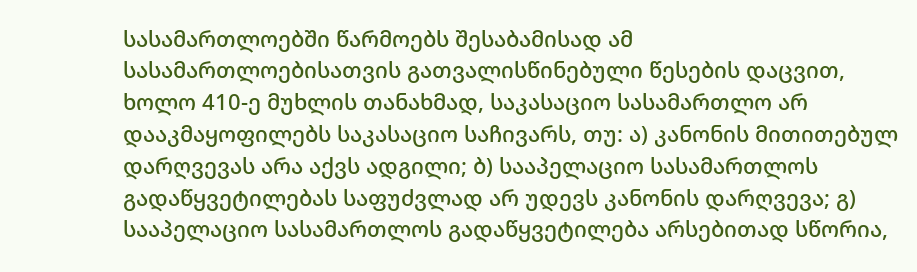სასამართლოებში წარმოებს შესაბამისად ამ სასამართლოებისათვის გათვალისწინებული წესების დაცვით, ხოლო 410-ე მუხლის თანახმად, საკასაციო სასამართლო არ დააკმაყოფილებს საკასაციო საჩივარს, თუ: ა) კანონის მითითებულ დარღვევას არა აქვს ადგილი; ბ) სააპელაციო სასამართლოს გადაწყვეტილებას საფუძვლად არ უდევს კანონის დარღვევა; გ) სააპელაციო სასამართლოს გადაწყვეტილება არსებითად სწორია,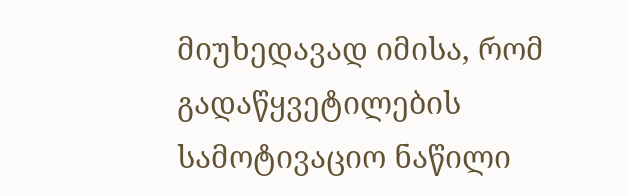მიუხედავად იმისა, რომ გადაწყვეტილების სამოტივაციო ნაწილი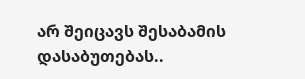არ შეიცავს შესაბამის დასაბუთებას..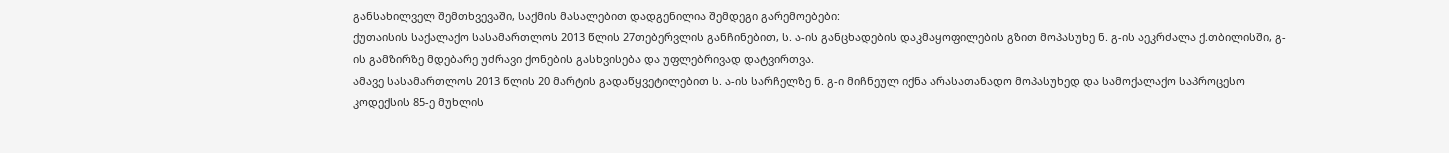განსახილველ შემთხვევაში, საქმის მასალებით დადგენილია შემდეგი გარემოებები:
ქუთაისის საქალაქო სასამართლოს 2013 წლის 27თებერვლის განჩინებით, ს. ა-ის განცხადების დაკმაყოფილების გზით მოპასუხე ნ. გ-ის აეკრძალა ქ.თბილისში, გ-ის გამზირზე მდებარე უძრავი ქონების გასხვისება და უფლებრივად დატვირთვა.
ამავე სასამართლოს 2013 წლის 20 მარტის გადაწყვეტილებით ს. ა-ის სარჩელზე ნ. გ-ი მიჩნეულ იქნა არასათანადო მოპასუხედ და სამოქალაქო საპროცესო კოდექსის 85-ე მუხლის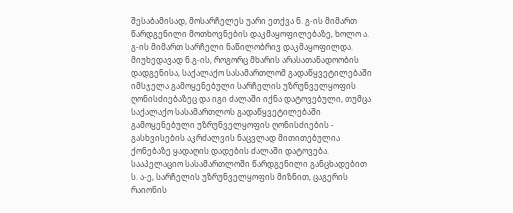შესაბამისად, მოსარჩელეს უარი ეთქვა ნ. გ-ის მიმართ წარდგენილი მოთხოვნების დაკმაყოფილებაზე, ხოლო ა. გ-ის მიმართ სარჩელი ნაწილობრივ დაკმაყოფილდა.
მიუხედავად ნ.გ-ის, როგორც მხარის არასათანადოობის დადგენისა, საქალაქო სასამართლომ გადაწყვეტილებაში იმსჯელა გამოყენებული სარჩელის უზრუნველყოფის ღონისძიებაზეც და იგი ძალაში იქნა დატოვებული, თუმცა საქალაქო სასამართლოს გადაწყვეტილებაში გამოყენებული უზრუნველყოფის ღონისძიების - გასხვისების აკრძალვის ნაცვლად მითითებულია ქონებაზე ყადაღის დადების ძალაში დატოვება.
სააპელაციო სასამართლოში წარდგენილი განცხადებით ს. ა-ე, სარჩელის უზრუნველყოფის მიზნით, ცაგერის რაიონის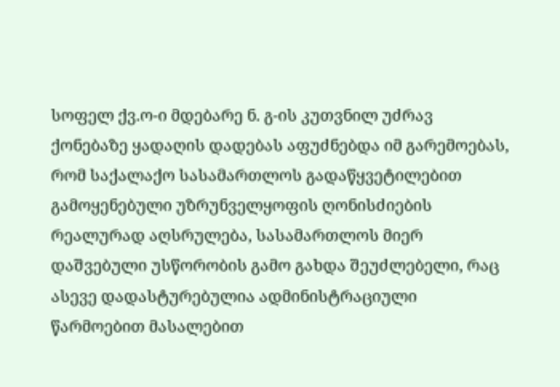სოფელ ქვ.ო-ი მდებარე ნ. გ-ის კუთვნილ უძრავ ქონებაზე ყადაღის დადებას აფუძნებდა იმ გარემოებას, რომ საქალაქო სასამართლოს გადაწყვეტილებით გამოყენებული უზრუნველყოფის ღონისძიების რეალურად აღსრულება, სასამართლოს მიერ დაშვებული უსწორობის გამო გახდა შეუძლებელი, რაც ასევე დადასტურებულია ადმინისტრაციული წარმოებით მასალებით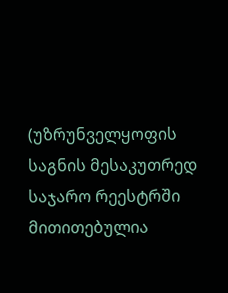(უზრუნველყოფის საგნის მესაკუთრედ საჯარო რეესტრში მითითებულია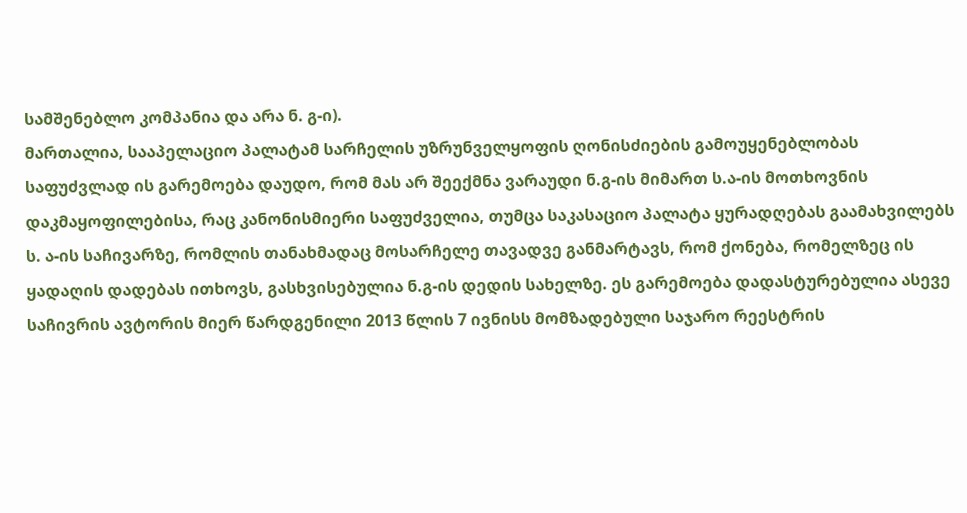სამშენებლო კომპანია და არა ნ. გ-ი).
მართალია, სააპელაციო პალატამ სარჩელის უზრუნველყოფის ღონისძიების გამოუყენებლობას საფუძვლად ის გარემოება დაუდო, რომ მას არ შეექმნა ვარაუდი ნ.გ-ის მიმართ ს.ა-ის მოთხოვნის დაკმაყოფილებისა, რაც კანონისმიერი საფუძველია, თუმცა საკასაციო პალატა ყურადღებას გაამახვილებს ს. ა-ის საჩივარზე, რომლის თანახმადაც მოსარჩელე თავადვე განმარტავს, რომ ქონება, რომელზეც ის ყადაღის დადებას ითხოვს, გასხვისებულია ნ.გ-ის დედის სახელზე. ეს გარემოება დადასტურებულია ასევე საჩივრის ავტორის მიერ წარდგენილი 2013 წლის 7 ივნისს მომზადებული საჯარო რეესტრის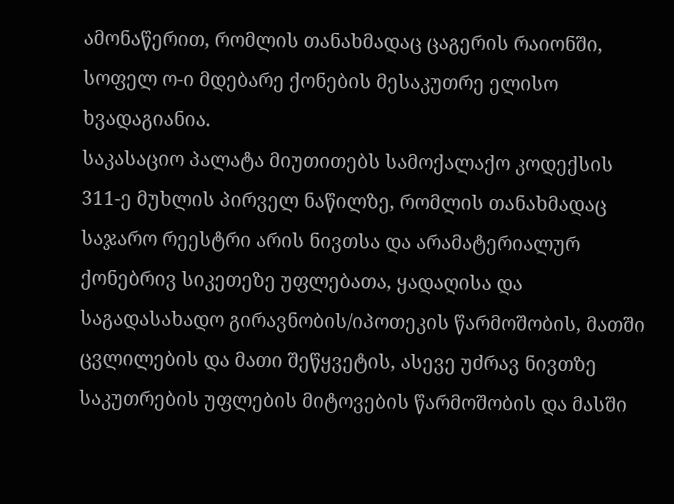ამონაწერით, რომლის თანახმადაც ცაგერის რაიონში, სოფელ ო-ი მდებარე ქონების მესაკუთრე ელისო ხვადაგიანია.
საკასაციო პალატა მიუთითებს სამოქალაქო კოდექსის 311-ე მუხლის პირველ ნაწილზე, რომლის თანახმადაც საჯარო რეესტრი არის ნივთსა და არამატერიალურ ქონებრივ სიკეთეზე უფლებათა, ყადაღისა და საგადასახადო გირავნობის/იპოთეკის წარმოშობის, მათში ცვლილების და მათი შეწყვეტის, ასევე უძრავ ნივთზე საკუთრების უფლების მიტოვების წარმოშობის და მასში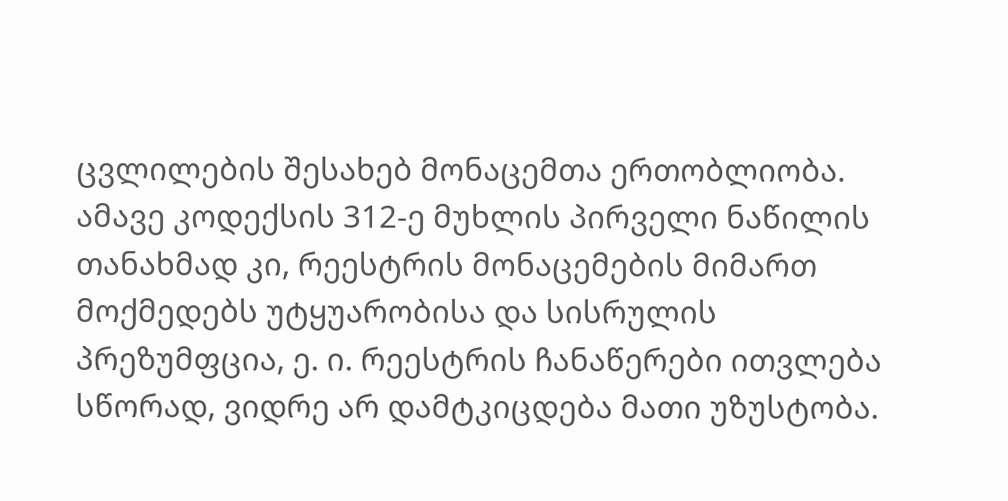ცვლილების შესახებ მონაცემთა ერთობლიობა. ამავე კოდექსის 312-ე მუხლის პირველი ნაწილის თანახმად კი, რეესტრის მონაცემების მიმართ მოქმედებს უტყუარობისა და სისრულის პრეზუმფცია, ე. ი. რეესტრის ჩანაწერები ითვლება სწორად, ვიდრე არ დამტკიცდება მათი უზუსტობა.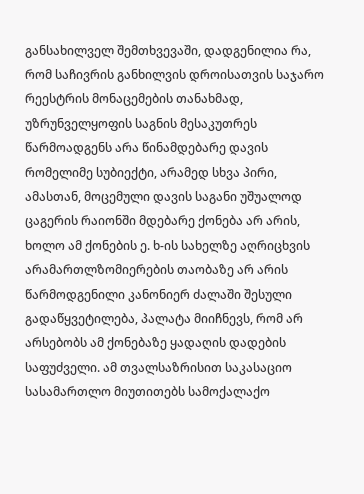განსახილველ შემთხვევაში, დადგენილია რა, რომ საჩივრის განხილვის დროისათვის საჯარო რეესტრის მონაცემების თანახმად, უზრუნველყოფის საგნის მესაკუთრეს წარმოადგენს არა წინამდებარე დავის რომელიმე სუბიექტი, არამედ სხვა პირი, ამასთან, მოცემული დავის საგანი უშუალოდ ცაგერის რაიონში მდებარე ქონება არ არის, ხოლო ამ ქონების ე. ხ-ის სახელზე აღრიცხვის არამართლზომიერების თაობაზე არ არის წარმოდგენილი კანონიერ ძალაში შესული გადაწყვეტილება, პალატა მიიჩნევს, რომ არ არსებობს ამ ქონებაზე ყადაღის დადების საფუძველი. ამ თვალსაზრისით საკასაციო სასამართლო მიუთითებს სამოქალაქო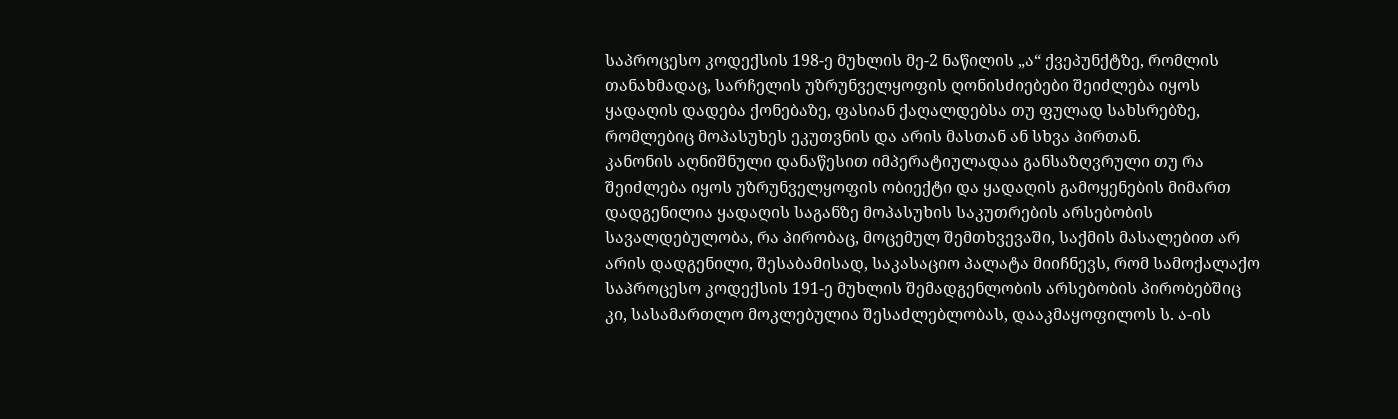საპროცესო კოდექსის 198-ე მუხლის მე-2 ნაწილის „ა“ ქვეპუნქტზე, რომლის თანახმადაც, სარჩელის უზრუნველყოფის ღონისძიებები შეიძლება იყოს ყადაღის დადება ქონებაზე, ფასიან ქაღალდებსა თუ ფულად სახსრებზე, რომლებიც მოპასუხეს ეკუთვნის და არის მასთან ან სხვა პირთან.
კანონის აღნიშნული დანაწესით იმპერატიულადაა განსაზღვრული თუ რა შეიძლება იყოს უზრუნველყოფის ობიექტი და ყადაღის გამოყენების მიმართ დადგენილია ყადაღის საგანზე მოპასუხის საკუთრების არსებობის სავალდებულობა, რა პირობაც, მოცემულ შემთხვევაში, საქმის მასალებით არ არის დადგენილი, შესაბამისად, საკასაციო პალატა მიიჩნევს, რომ სამოქალაქო საპროცესო კოდექსის 191-ე მუხლის შემადგენლობის არსებობის პირობებშიც კი, სასამართლო მოკლებულია შესაძლებლობას, დააკმაყოფილოს ს. ა-ის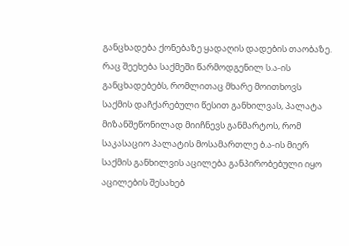განცხადება ქონებაზე ყადაღის დადების თაობაზე.
რაც შეეხება საქმეში წარმოდგენილ ს.ა-ის განცხადებებს, რომლითაც მხარე მოითხოვს საქმის დაჩქარებული წესით განხილვას, პალატა მიზანშეწონილად მიიჩნევს განმარტოს, რომ საკასაციო პალატის მოსამართლე ბ.ა-ის მიერ საქმის განხილვის აცილება განპირობებული იყო აცილების შესახებ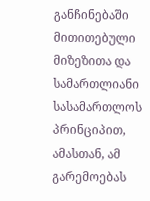განჩინებაში მითითებული მიზეზითა და სამართლიანი სასამართლოს პრინციპით, ამასთან, ამ გარემოებას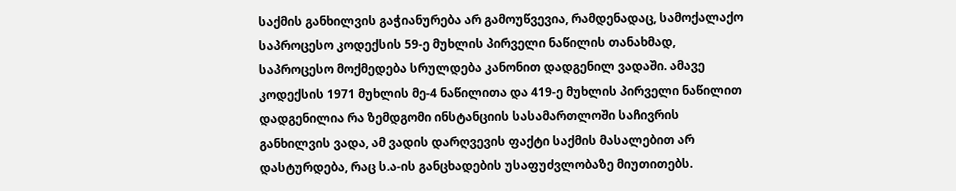საქმის განხილვის გაჭიანურება არ გამოუწვევია, რამდენადაც, სამოქალაქო საპროცესო კოდექსის 59-ე მუხლის პირველი ნაწილის თანახმად, საპროცესო მოქმედება სრულდება კანონით დადგენილ ვადაში. ამავე კოდექსის 1971 მუხლის მე-4 ნაწილითა და 419-ე მუხლის პირველი ნაწილით დადგენილია რა ზემდგომი ინსტანციის სასამართლოში საჩივრის განხილვის ვადა, ამ ვადის დარღვევის ფაქტი საქმის მასალებით არ დასტურდება, რაც ს.ა-ის განცხადების უსაფუძვლობაზე მიუთითებს.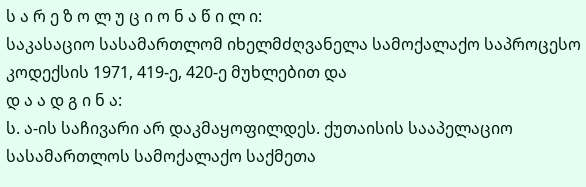ს ა რ ე ზ ო ლ უ ც ი ო ნ ა წ ი ლ ი:
საკასაციო სასამართლომ იხელმძღვანელა სამოქალაქო საპროცესო კოდექსის 1971, 419-ე, 420-ე მუხლებით და
დ ა ა დ გ ი ნ ა:
ს. ა-ის საჩივარი არ დაკმაყოფილდეს. ქუთაისის სააპელაციო სასამართლოს სამოქალაქო საქმეთა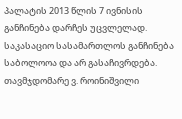პალატის 2013 წლის 7 ივნისის განჩინება დარჩეს უცვლელად. საკასაციო სასამართლოს განჩინება საბოლოოა და არ გასაჩივრდება.
თავმჯდომარე ვ. როინიშვილი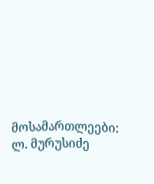მოსამართლეები: ლ. მურუსიძე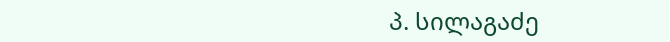პ. სილაგაძე